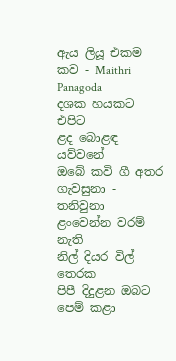ඇය ලියූ එකම කව - Maithri Panagoda
දශක හයකට එපිට
ළද බොළඳ යව්වනේ
ඔබේ කවි ගී අතර
ගැවසුනා - තනිවුනා
ළංවෙන්න වරම් නැති
නිල් දියර විල් තෙරක
පිපී දිදුළන ඔබට
පෙම් කළා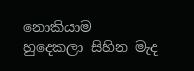නොකියාම
හුදෙකලා සිහින මැද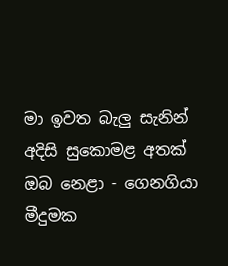මා ඉවත බැලු සැනින්
අදිසි සුකොමළ අතක්
ඔබ නෙළා - ගෙනගියා
මීදුමක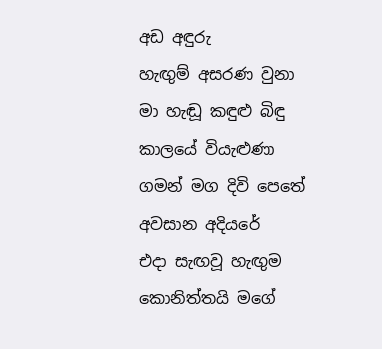අඩ අඳුරු
හැඟුම් අසරණ වුනා
මා හැඬූ කඳුළු බිඳු
කාලයේ වියැළුණා
ගමන් මග දිවි පෙතේ
අවසාන අදියරේ
එදා සැඟවූ හැඟුම
කොනිත්තයි මගේ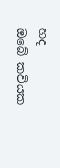හද
ඔබේ කවියක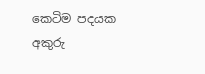කෙටිම පදයක
අකුරු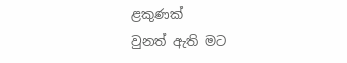ළකුණක්
වුනත් ඇති මට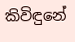කිවිඳුනේ